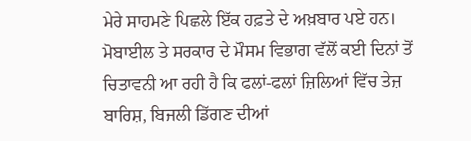ਮੇਰੇ ਸਾਹਮਣੇ ਪਿਛਲੇ ਇੱਕ ਹਫ਼ਤੇ ਦੇ ਅਖ਼ਬਾਰ ਪਏ ਹਨ। ਮੋਬਾਈਲ ਤੇ ਸਰਕਾਰ ਦੇ ਮੌਸਮ ਵਿਭਾਗ ਵੱਲੋਂ ਕਈ ਦਿਨਾਂ ਤੋਂ ਚਿਤਾਵਨੀ ਆ ਰਹੀ ਹੈ ਕਿ ਫਲਾਂ-ਫਲਾਂ ਜ਼ਿਲਿਆਂ ਵਿੱਚ ਤੇਜ਼ ਬਾਰਿਸ਼, ਬਿਜਲੀ ਡਿੱਗਣ ਦੀਆਂ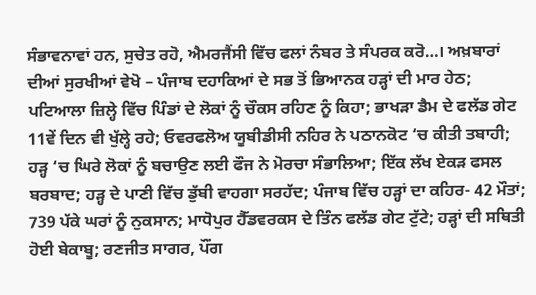ਸੰਭਾਵਨਾਵਾਂ ਹਨ, ਸੁਚੇਤ ਰਹੋ, ਐਮਰਜੈਂਸੀ ਵਿੱਚ ਫਲਾਂ ਨੰਬਰ ਤੇ ਸੰਪਰਕ ਕਰੋ…। ਅਖ਼ਬਾਰਾਂ ਦੀਆਂ ਸੁਰਖੀਆਂ ਵੇਖੋ – ਪੰਜਾਬ ਦਹਾਕਿਆਂ ਦੇ ਸਭ ਤੋਂ ਭਿਆਨਕ ਹੜ੍ਹਾਂ ਦੀ ਮਾਰ ਹੇਠ; ਪਟਿਆਲਾ ਜ਼ਿਲ੍ਹੇ ਵਿੱਚ ਪਿੰਡਾਂ ਦੇ ਲੋਕਾਂ ਨੂੰ ਚੌਕਸ ਰਹਿਣ ਨੂੰ ਕਿਹਾ; ਭਾਖੜਾ ਡੈਮ ਦੇ ਫਲੱਡ ਗੇਟ 11ਵੇਂ ਦਿਨ ਵੀ ਖੁੱਲ੍ਹੇ ਰਹੇ; ਓਵਰਫਲੋਅ ਯੂਬੀਡੀਸੀ ਨਹਿਰ ਨੇ ਪਠਾਨਕੋਟ ‘ਚ ਕੀਤੀ ਤਬਾਹੀ; ਹੜ੍ਹ ‘ਚ ਘਿਰੇ ਲੋਕਾਂ ਨੂੰ ਬਚਾਉਣ ਲਈ ਫੌਜ ਨੇ ਮੋਰਚਾ ਸੰਭਾਲਿਆ; ਇੱਕ ਲੱਖ ਏਕੜ ਫਸਲ ਬਰਬਾਦ; ਹੜ੍ਹ ਦੇ ਪਾਣੀ ਵਿੱਚ ਡੁੱਬੀ ਵਾਹਗਾ ਸਰਹੱਦ; ਪੰਜਾਬ ਵਿੱਚ ਹੜ੍ਹਾਂ ਦਾ ਕਹਿਰ- 42 ਮੌਤਾਂ; 739 ਪੱਕੇ ਘਰਾਂ ਨੂੰ ਨੁਕਸਾਨ; ਮਾਧੋਪੁਰ ਹੈੱਡਵਰਕਸ ਦੇ ਤਿੰਨ ਫਲੱਡ ਗੇਟ ਟੁੱਟੇ; ਹੜ੍ਹਾਂ ਦੀ ਸਥਿਤੀ ਹੋਈ ਬੇਕਾਬੂ; ਰਣਜੀਤ ਸਾਗਰ, ਪੌਂਗ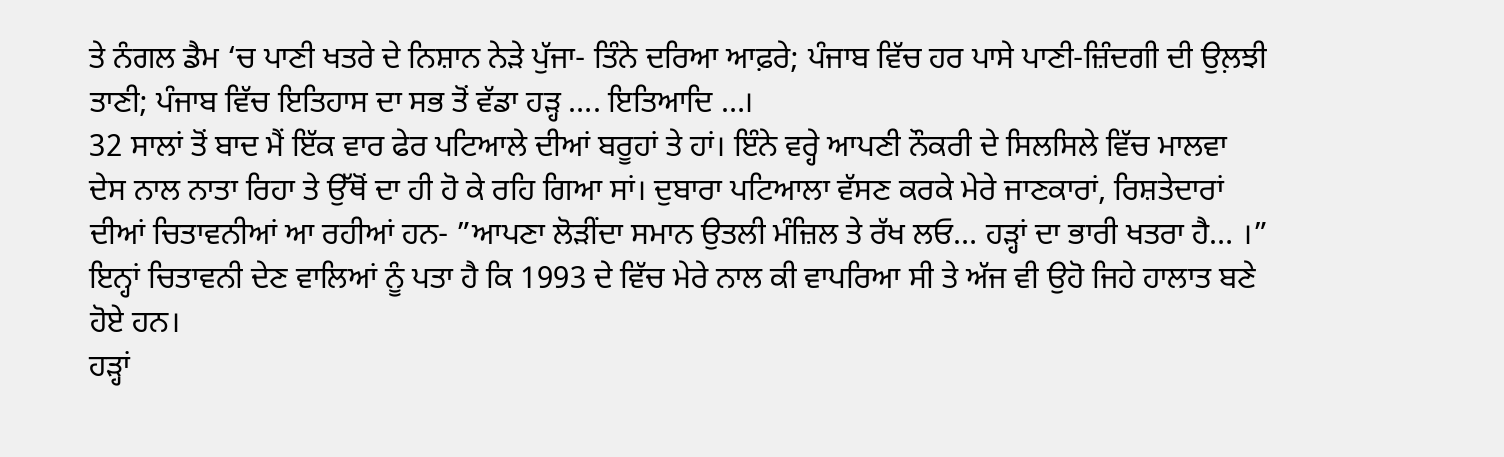ਤੇ ਨੰਗਲ ਡੈਮ ‘ਚ ਪਾਣੀ ਖਤਰੇ ਦੇ ਨਿਸ਼ਾਨ ਨੇੜੇ ਪੁੱਜਾ- ਤਿੰਨੇ ਦਰਿਆ ਆਫ਼ਰੇ; ਪੰਜਾਬ ਵਿੱਚ ਹਰ ਪਾਸੇ ਪਾਣੀ-ਜ਼ਿੰਦਗੀ ਦੀ ਉਲ਼ਝੀ ਤਾਣੀ; ਪੰਜਾਬ ਵਿੱਚ ਇਤਿਹਾਸ ਦਾ ਸਭ ਤੋਂ ਵੱਡਾ ਹੜ੍ਹ …. ਇਤਿਆਦਿ …।
32 ਸਾਲਾਂ ਤੋਂ ਬਾਦ ਮੈਂ ਇੱਕ ਵਾਰ ਫੇਰ ਪਟਿਆਲੇ ਦੀਆਂ ਬਰੂਹਾਂ ਤੇ ਹਾਂ। ਇੰਨੇ ਵਰ੍ਹੇ ਆਪਣੀ ਨੌਕਰੀ ਦੇ ਸਿਲਸਿਲੇ ਵਿੱਚ ਮਾਲਵਾ ਦੇਸ ਨਾਲ ਨਾਤਾ ਰਿਹਾ ਤੇ ਉੱਥੋਂ ਦਾ ਹੀ ਹੋ ਕੇ ਰਹਿ ਗਿਆ ਸਾਂ। ਦੁਬਾਰਾ ਪਟਿਆਲਾ ਵੱਸਣ ਕਰਕੇ ਮੇਰੇ ਜਾਣਕਾਰਾਂ, ਰਿਸ਼ਤੇਦਾਰਾਂ ਦੀਆਂ ਚਿਤਾਵਨੀਆਂ ਆ ਰਹੀਆਂ ਹਨ- ”ਆਪਣਾ ਲੋੜੀਂਦਾ ਸਮਾਨ ਉਤਲੀ ਮੰਜ਼ਿਲ ਤੇ ਰੱਖ ਲਓ… ਹੜ੍ਹਾਂ ਦਾ ਭਾਰੀ ਖਤਰਾ ਹੈ… ।” ਇਨ੍ਹਾਂ ਚਿਤਾਵਨੀ ਦੇਣ ਵਾਲਿਆਂ ਨੂੰ ਪਤਾ ਹੈ ਕਿ 1993 ਦੇ ਵਿੱਚ ਮੇਰੇ ਨਾਲ ਕੀ ਵਾਪਰਿਆ ਸੀ ਤੇ ਅੱਜ ਵੀ ਉਹੋ ਜਿਹੇ ਹਾਲਾਤ ਬਣੇ ਹੋਏ ਹਨ।
ਹੜ੍ਹਾਂ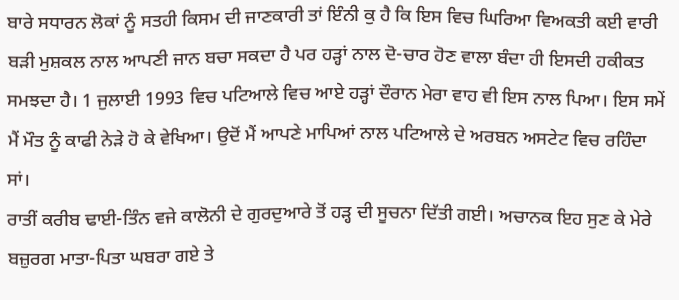ਬਾਰੇ ਸਧਾਰਨ ਲੋਕਾਂ ਨੂੰ ਸਤਹੀ ਕਿਸਮ ਦੀ ਜਾਣਕਾਰੀ ਤਾਂ ਇੰਨੀ ਕੁ ਹੈ ਕਿ ਇਸ ਵਿਚ ਘਿਰਿਆ ਵਿਅਕਤੀ ਕਈ ਵਾਰੀ ਬੜੀ ਮੁਸ਼ਕਲ ਨਾਲ ਆਪਣੀ ਜਾਨ ਬਚਾ ਸਕਦਾ ਹੈ ਪਰ ਹੜ੍ਹਾਂ ਨਾਲ ਦੋ-ਚਾਰ ਹੋਣ ਵਾਲਾ ਬੰਦਾ ਹੀ ਇਸਦੀ ਹਕੀਕਤ ਸਮਝਦਾ ਹੈ। 1 ਜੁਲਾਈ 1993 ਵਿਚ ਪਟਿਆਲੇ ਵਿਚ ਆਏ ਹੜ੍ਹਾਂ ਦੌਰਾਨ ਮੇਰਾ ਵਾਹ ਵੀ ਇਸ ਨਾਲ ਪਿਆ। ਇਸ ਸਮੇਂ ਮੈਂ ਮੌਤ ਨੂੰ ਕਾਫੀ ਨੇੜੇ ਹੋ ਕੇ ਵੇਖਿਆ। ਉਦੋਂ ਮੈਂ ਆਪਣੇ ਮਾਪਿਆਂ ਨਾਲ ਪਟਿਆਲੇ ਦੇ ਅਰਬਨ ਅਸਟੇਟ ਵਿਚ ਰਹਿੰਦਾ ਸਾਂ।
ਰਾਤੀਂ ਕਰੀਬ ਢਾਈ-ਤਿੰਨ ਵਜੇ ਕਾਲੋਨੀ ਦੇ ਗੁਰਦੁਆਰੇ ਤੋਂ ਹੜ੍ਹ ਦੀ ਸੂਚਨਾ ਦਿੱਤੀ ਗਈ। ਅਚਾਨਕ ਇਹ ਸੁਣ ਕੇ ਮੇਰੇ ਬਜ਼ੁਰਗ ਮਾਤਾ-ਪਿਤਾ ਘਬਰਾ ਗਏ ਤੇ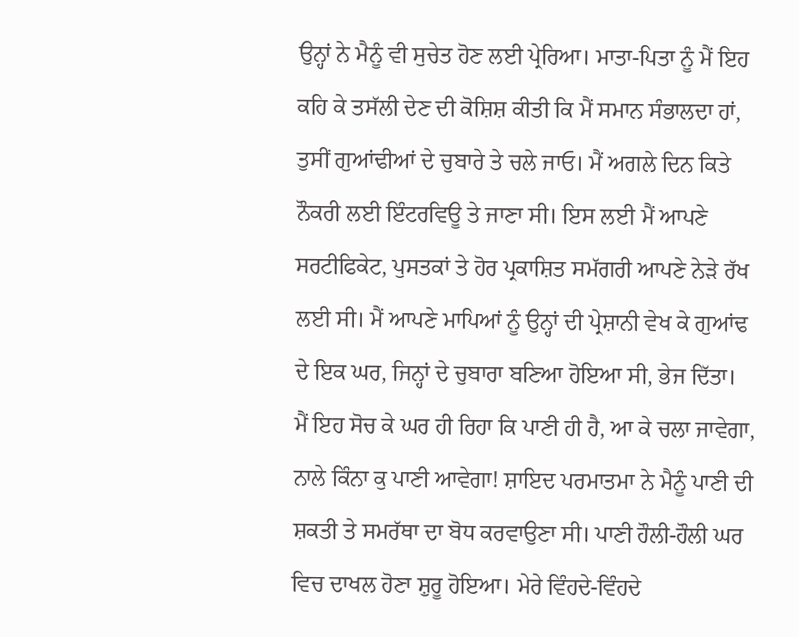ਉਨ੍ਹਾਂ ਨੇ ਮੈਨੂੰ ਵੀ ਸੁਚੇਤ ਹੋਣ ਲਈ ਪ੍ਰੇਰਿਆ। ਮਾਤਾ-ਪਿਤਾ ਨੂੰ ਮੈਂ ਇਹ ਕਹਿ ਕੇ ਤਸੱਲੀ ਦੇਣ ਦੀ ਕੋਸ਼ਿਸ਼ ਕੀਤੀ ਕਿ ਮੈਂ ਸਮਾਨ ਸੰਭਾਲਦਾ ਹਾਂ, ਤੁਸੀਂ ਗੁਆਂਢੀਆਂ ਦੇ ਚੁਬਾਰੇ ਤੇ ਚਲੇ ਜਾਓ। ਮੈਂ ਅਗਲੇ ਦਿਨ ਕਿਤੇ ਨੌਕਰੀ ਲਈ ਇੰਟਰਵਿਊ ਤੇ ਜਾਣਾ ਸੀ। ਇਸ ਲਈ ਮੈਂ ਆਪਣੇ ਸਰਟੀਫਿਕੇਟ, ਪੁਸਤਕਾਂ ਤੇ ਹੋਰ ਪ੍ਰਕਾਸ਼ਿਤ ਸਮੱਗਰੀ ਆਪਣੇ ਨੇੜੇ ਰੱਖ ਲਈ ਸੀ। ਮੈਂ ਆਪਣੇ ਮਾਪਿਆਂ ਨੂੰ ਉਨ੍ਹਾਂ ਦੀ ਪ੍ਰੇਸ਼ਾਨੀ ਵੇਖ ਕੇ ਗੁਆਂਢ ਦੇ ਇਕ ਘਰ, ਜਿਨ੍ਹਾਂ ਦੇ ਚੁਬਾਰਾ ਬਣਿਆ ਹੋਇਆ ਸੀ, ਭੇਜ ਦਿੱਤਾ।
ਮੈਂ ਇਹ ਸੋਚ ਕੇ ਘਰ ਹੀ ਰਿਹਾ ਕਿ ਪਾਣੀ ਹੀ ਹੈ, ਆ ਕੇ ਚਲਾ ਜਾਵੇਗਾ, ਨਾਲੇ ਕਿੰਨਾ ਕੁ ਪਾਣੀ ਆਵੇਗਾ! ਸ਼ਾਇਦ ਪਰਮਾਤਮਾ ਨੇ ਮੈਨੂੰ ਪਾਣੀ ਦੀ ਸ਼ਕਤੀ ਤੇ ਸਮਰੱਥਾ ਦਾ ਬੋਧ ਕਰਵਾਉਣਾ ਸੀ। ਪਾਣੀ ਹੌਲੀ-ਹੌਲੀ ਘਰ ਵਿਚ ਦਾਖਲ ਹੋਣਾ ਸ਼ੁਰੂ ਹੋਇਆ। ਮੇਰੇ ਵਿੰਹਦੇ-ਵਿੰਹਦੇ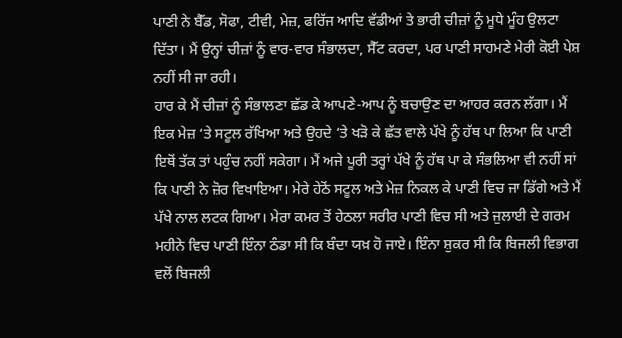ਪਾਣੀ ਨੇ ਬੈੱਡ, ਸੋਫਾ, ਟੀਵੀ, ਮੇਜ਼, ਫਰਿੱਜ ਆਦਿ ਵੱਡੀਆਂ ਤੇ ਭਾਰੀ ਚੀਜ਼ਾਂ ਨੂੰ ਮੂਧੇ ਮੂੰਹ ਉਲਟਾ ਦਿੱਤਾ। ਮੈਂ ਉਨ੍ਹਾਂ ਚੀਜ਼ਾਂ ਨੂੰ ਵਾਰ-ਵਾਰ ਸੰਭਾਲਦਾ, ਸੈੱਟ ਕਰਦਾ, ਪਰ ਪਾਣੀ ਸਾਹਮਣੇ ਮੇਰੀ ਕੋਈ ਪੇਸ਼ ਨਹੀਂ ਸੀ ਜਾ ਰਹੀ।
ਹਾਰ ਕੇ ਮੈਂ ਚੀਜ਼ਾਂ ਨੂੰ ਸੰਭਾਲਣਾ ਛੱਡ ਕੇ ਆਪਣੇ-ਆਪ ਨੂੰ ਬਚਾਉਣ ਦਾ ਆਹਰ ਕਰਨ ਲੱਗਾ। ਮੈਂ ਇਕ ਮੇਜ਼ ‘ਤੇ ਸਟੂਲ ਰੱਖਿਆ ਅਤੇ ਉਹਦੇ ‘ਤੇ ਖੜੋ ਕੇ ਛੱਤ ਵਾਲੇ ਪੱਖੇ ਨੂੰ ਹੱਥ ਪਾ ਲਿਆ ਕਿ ਪਾਣੀ ਇਥੋਂ ਤੱਕ ਤਾਂ ਪਹੁੰਚ ਨਹੀਂ ਸਕੇਗਾ। ਮੈਂ ਅਜੇ ਪੂਰੀ ਤਰ੍ਹਾਂ ਪੱਖੇ ਨੂੰ ਹੱਥ ਪਾ ਕੇ ਸੰਭਲਿਆ ਵੀ ਨਹੀਂ ਸਾਂ ਕਿ ਪਾਣੀ ਨੇ ਜ਼ੋਰ ਵਿਖਾਇਆ। ਮੇਰੇ ਹੇਠੋਂ ਸਟੂਲ ਅਤੇ ਮੇਜ਼ ਨਿਕਲ ਕੇ ਪਾਣੀ ਵਿਚ ਜਾ ਡਿੱਗੇ ਅਤੇ ਮੈਂ ਪੱਖੇ ਨਾਲ ਲਟਕ ਗਿਆ। ਮੇਰਾ ਕਮਰ ਤੋਂ ਹੇਠਲਾ ਸਰੀਰ ਪਾਣੀ ਵਿਚ ਸੀ ਅਤੇ ਜੁਲਾਈ ਦੇ ਗਰਮ ਮਹੀਨੇ ਵਿਚ ਪਾਣੀ ਇੰਨਾ ਠੰਡਾ ਸੀ ਕਿ ਬੰਦਾ ਯਖ਼ ਹੋ ਜਾਏ। ਇੰਨਾ ਸ਼ੁਕਰ ਸੀ ਕਿ ਬਿਜਲੀ ਵਿਭਾਗ ਵਲੋਂ ਬਿਜਲੀ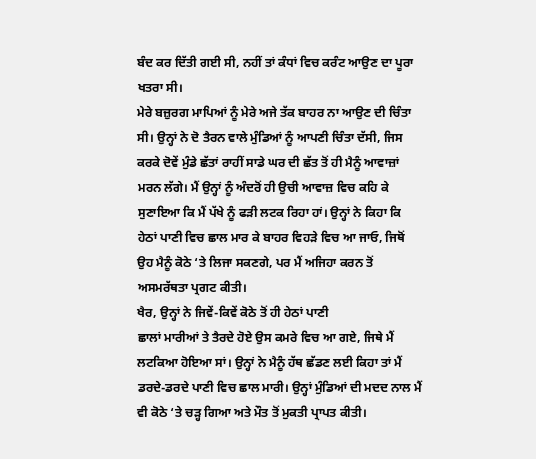ਬੰਦ ਕਰ ਦਿੱਤੀ ਗਈ ਸੀ, ਨਹੀਂ ਤਾਂ ਕੰਧਾਂ ਵਿਚ ਕਰੰਟ ਆਉਣ ਦਾ ਪੂਰਾ ਖਤਰਾ ਸੀ।
ਮੇਰੇ ਬਜ਼ੁਰਗ ਮਾਪਿਆਂ ਨੂੰ ਮੇਰੇ ਅਜੇ ਤੱਕ ਬਾਹਰ ਨਾ ਆਉਣ ਦੀ ਚਿੰਤਾ ਸੀ। ਉਨ੍ਹਾਂ ਨੇ ਦੋ ਤੈਰਨ ਵਾਲੇ ਮੁੰਡਿਆਂ ਨੂੰ ਆਪਣੀ ਚਿੰਤਾ ਦੱਸੀ, ਜਿਸ ਕਰਕੇ ਦੋਵੇਂ ਮੁੰਡੇ ਛੱਤਾਂ ਰਾਹੀਂ ਸਾਡੇ ਘਰ ਦੀ ਛੱਤ ਤੋਂ ਹੀ ਮੈਨੂੰ ਆਵਾਜ਼ਾਂ ਮਰਨ ਲੱਗੇ। ਮੈਂ ਉਨ੍ਹਾਂ ਨੂੰ ਅੰਦਰੋਂ ਹੀ ਉਚੀ ਆਵਾਜ਼ ਵਿਚ ਕਹਿ ਕੇ ਸੁਣਾਇਆ ਕਿ ਮੈਂ ਪੱਖੇ ਨੂੰ ਫੜੀ ਲਟਕ ਰਿਹਾ ਹਾਂ। ਉਨ੍ਹਾਂ ਨੇ ਕਿਹਾ ਕਿ ਹੇਠਾਂ ਪਾਣੀ ਵਿਚ ਛਾਲ ਮਾਰ ਕੇ ਬਾਹਰ ਵਿਹੜੇ ਵਿਚ ਆ ਜਾਓ, ਜਿਥੋਂ ਉਹ ਮੈਨੂੰ ਕੋਠੇ ‘ਤੇ ਲਿਜਾ ਸਕਣਗੇ, ਪਰ ਮੈਂ ਅਜਿਹਾ ਕਰਨ ਤੋਂ ਅਸਮਰੱਥਤਾ ਪ੍ਰਗਟ ਕੀਤੀ।
ਖੈਰ, ਉਨ੍ਹਾਂ ਨੇ ਜਿਵੇਂ-ਕਿਵੇਂ ਕੋਠੇ ਤੋਂ ਹੀ ਹੇਠਾਂ ਪਾਣੀ
ਛਾਲਾਂ ਮਾਰੀਆਂ ਤੇ ਤੈਰਦੇ ਹੋਏ ਉਸ ਕਮਰੇ ਵਿਚ ਆ ਗਏ, ਜਿਥੇ ਮੈਂ ਲਟਕਿਆ ਹੋਇਆ ਸਾਂ। ਉਨ੍ਹਾਂ ਨੇ ਮੈਨੂੰ ਹੱਥ ਛੱਡਣ ਲਈ ਕਿਹਾ ਤਾਂ ਮੈਂ ਡਰਦੇ-ਡਰਦੇ ਪਾਣੀ ਵਿਚ ਛਾਲ ਮਾਰੀ। ਉਨ੍ਹਾਂ ਮੁੰਡਿਆਂ ਦੀ ਮਦਦ ਨਾਲ ਮੈਂ ਵੀ ਕੋਠੇ ‘ਤੇ ਚੜ੍ਹ ਗਿਆ ਅਤੇ ਮੌਤ ਤੋਂ ਮੁਕਤੀ ਪ੍ਰਾਪਤ ਕੀਤੀ।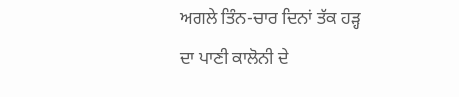ਅਗਲੇ ਤਿੰਨ-ਚਾਰ ਦਿਨਾਂ ਤੱਕ ਹੜ੍ਹ ਦਾ ਪਾਣੀ ਕਾਲੋਨੀ ਦੇ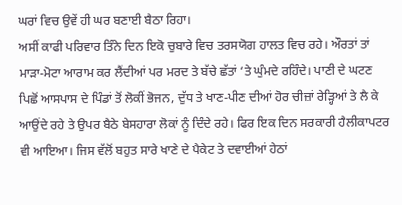ਘਰਾਂ ਵਿਚ ਉਵੇਂ ਹੀ ਘਰ ਬਣਾਈ ਬੈਠਾ ਰਿਹਾ।
ਅਸੀਂ ਕਾਫੀ ਪਰਿਵਾਰ ਤਿੰਨੇ ਦਿਨ ਇਕੋ ਚੁਬਾਰੇ ਵਿਚ ਤਰਸਯੋਗ ਹਾਲਤ ਵਿਚ ਰਹੇ। ਔਰਤਾਂ ਤਾਂ ਮਾੜਾ-ਮੋਟਾ ਆਰਾਮ ਕਰ ਲੈਂਦੀਆਂ ਪਰ ਮਰਦ ਤੇ ਬੱਚੇ ਛੱਤਾਂ ‘ਤੇ ਘੁੰਮਦੇ ਰਹਿੰਦੇ। ਪਾਣੀ ਦੇ ਘਟਣ ਪਿਛੋਂ ਆਸਪਾਸ ਦੇ ਪਿੰਡਾਂ ਤੋਂ ਲੋਕੀਂ ਭੋਜਨ, ਦੁੱਧ ਤੇ ਖਾਣ-ਪੀਣ ਦੀਆਂ ਹੋਰ ਚੀਜ਼ਾਂ ਰੇੜ੍ਹਿਆਂ ਤੇ ਲੈ ਕੇ ਆਉਂਦੇ ਰਹੇ ਤੇ ਉਪਰ ਬੈਠੇ ਬੇਸਹਾਰਾ ਲੋਕਾਂ ਨੂੰ ਦਿੰਦੇ ਰਹੇ। ਫਿਰ ਇਕ ਦਿਨ ਸਰਕਾਰੀ ਹੈਲੀਕਾਪਟਰ ਵੀ ਆਇਆ। ਜਿਸ ਵੱਲੋਂ ਬਹੁਤ ਸਾਰੇ ਖਾਣੇ ਦੇ ਪੈਕੇਟ ਤੇ ਦਵਾਈਆਂ ਹੇਠਾਂ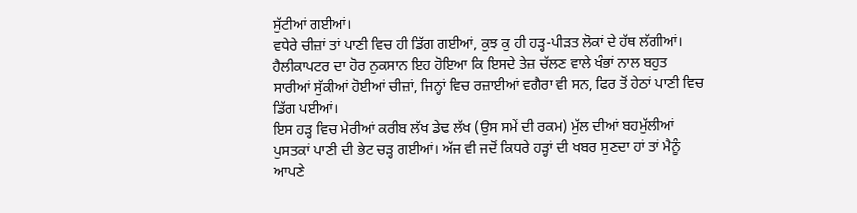ਸੁੱਟੀਆਂ ਗਈਆਂ।
ਵਧੇਰੇ ਚੀਜ਼ਾਂ ਤਾਂ ਪਾਣੀ ਵਿਚ ਹੀ ਡਿੱਗ ਗਈਆਂ, ਕੁਝ ਕੁ ਹੀ ਹੜ੍ਹ-ਪੀੜਤ ਲੋਕਾਂ ਦੇ ਹੱਥ ਲੱਗੀਆਂ। ਹੈਲੀਕਾਪਟਰ ਦਾ ਹੋਰ ਨੁਕਸਾਨ ਇਹ ਹੋਇਆ ਕਿ ਇਸਦੇ ਤੇਜ਼ ਚੱਲਣ ਵਾਲੇ ਖੰਭਾਂ ਨਾਲ ਬਹੁਤ ਸਾਰੀਆਂ ਸੁੱਕੀਆਂ ਹੋਈਆਂ ਚੀਜ਼ਾਂ, ਜਿਨ੍ਹਾਂ ਵਿਚ ਰਜ਼ਾਈਆਂ ਵਗੈਰਾ ਵੀ ਸਨ, ਫਿਰ ਤੋਂ ਹੇਠਾਂ ਪਾਣੀ ਵਿਚ ਡਿੱਗ ਪਈਆਂ।
ਇਸ ਹੜ੍ਹ ਵਿਚ ਮੇਰੀਆਂ ਕਰੀਬ ਲੱਖ ਡੇਢ ਲੱਖ (ਉਸ ਸਮੇਂ ਦੀ ਰਕਮ) ਮੁੱਲ ਦੀਆਂ ਬਹਮੁੱਲੀਆਂ ਪੁਸਤਕਾਂ ਪਾਣੀ ਦੀ ਭੇਟ ਚੜ੍ਹ ਗਈਆਂ। ਅੱਜ ਵੀ ਜਦੋਂ ਕਿਧਰੇ ਹੜ੍ਹਾਂ ਦੀ ਖਬਰ ਸੁਣਦਾ ਹਾਂ ਤਾਂ ਮੈਨੂੰ ਆਪਣੇ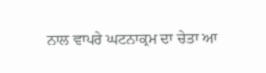ਨਾਲ ਵਾਪਰੇ ਘਟਨਾਕ੍ਰਮ ਦਾ ਚੇਤਾ ਆ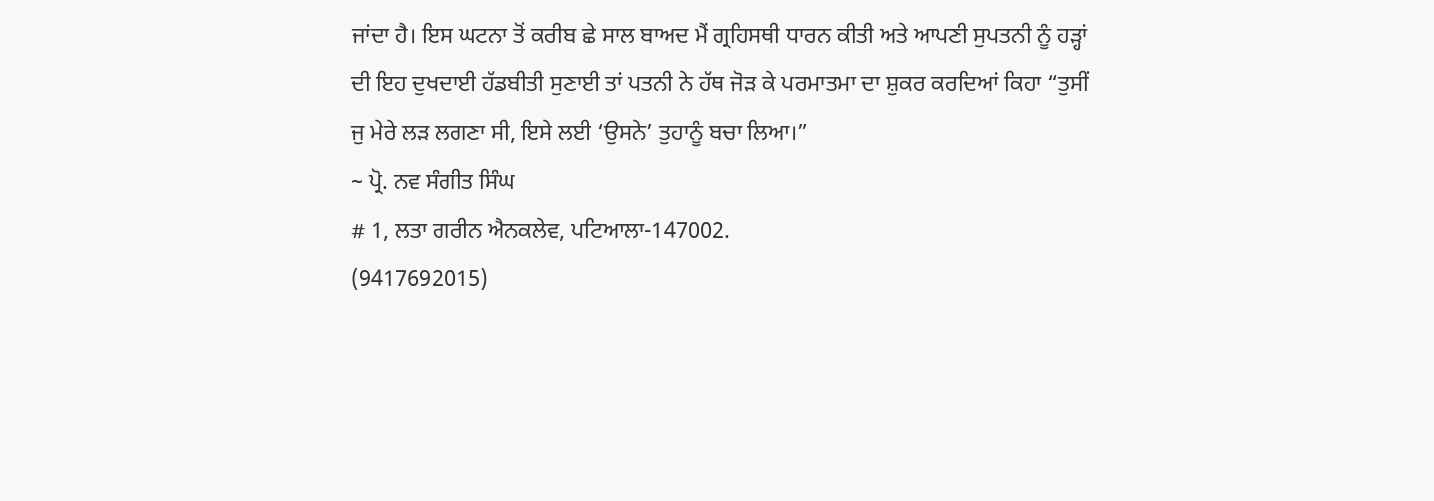ਜਾਂਦਾ ਹੈ। ਇਸ ਘਟਨਾ ਤੋਂ ਕਰੀਬ ਛੇ ਸਾਲ ਬਾਅਦ ਮੈਂ ਗ੍ਰਹਿਸਥੀ ਧਾਰਨ ਕੀਤੀ ਅਤੇ ਆਪਣੀ ਸੁਪਤਨੀ ਨੂੰ ਹੜ੍ਹਾਂ ਦੀ ਇਹ ਦੁਖਦਾਈ ਹੱਡਬੀਤੀ ਸੁਣਾਈ ਤਾਂ ਪਤਨੀ ਨੇ ਹੱਥ ਜੋੜ ਕੇ ਪਰਮਾਤਮਾ ਦਾ ਸ਼ੁਕਰ ਕਰਦਿਆਂ ਕਿਹਾ “ਤੁਸੀਂ ਜੁ ਮੇਰੇ ਲੜ ਲਗਣਾ ਸੀ, ਇਸੇ ਲਈ ‘ਉਸਨੇ’ ਤੁਹਾਨੂੰ ਬਚਾ ਲਿਆ।”
~ ਪ੍ਰੋ. ਨਵ ਸੰਗੀਤ ਸਿੰਘ
# 1, ਲਤਾ ਗਰੀਨ ਐਨਕਲੇਵ, ਪਟਿਆਲਾ-147002.
(9417692015)